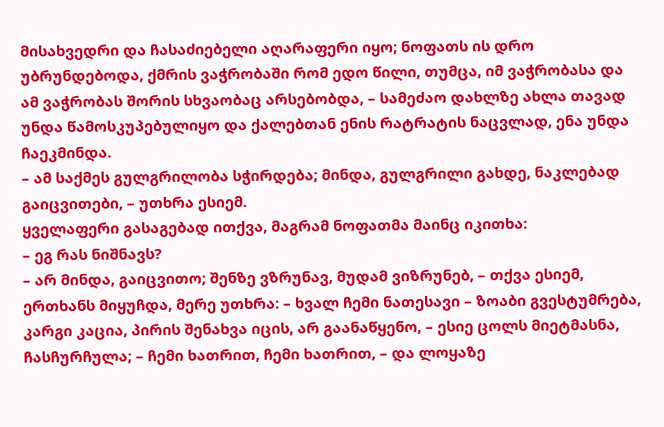მისახვედრი და ჩასაძიებელი აღარაფერი იყო; ნოფათს ის დრო უბრუნდებოდა, ქმრის ვაჭრობაში რომ ედო წილი, თუმცა, იმ ვაჭრობასა და ამ ვაჭრობას შორის სხვაობაც არსებობდა, – სამეძაო დახლზე ახლა თავად უნდა წამოსკუპებულიყო და ქალებთან ენის რატრატის ნაცვლად, ენა უნდა ჩაეკმინდა.
– ამ საქმეს გულგრილობა სჭირდება; მინდა, გულგრილი გახდე, ნაკლებად გაიცვითები, – უთხრა ესიემ.
ყველაფერი გასაგებად ითქვა, მაგრამ ნოფათმა მაინც იკითხა:
– ეგ რას ნიშნავს?
– არ მინდა, გაიცვითო; შენზე ვზრუნავ, მუდამ ვიზრუნებ, – თქვა ესიემ, ერთხანს მიყუჩდა, მერე უთხრა: – ხვალ ჩემი ნათესავი – ზოაბი გვესტუმრება, კარგი კაცია, პირის შენახვა იცის, არ გაანაწყენო, – ესიე ცოლს მიეტმასნა, ჩასჩურჩულა; – ჩემი ხათრით, ჩემი ხათრით, – და ლოყაზე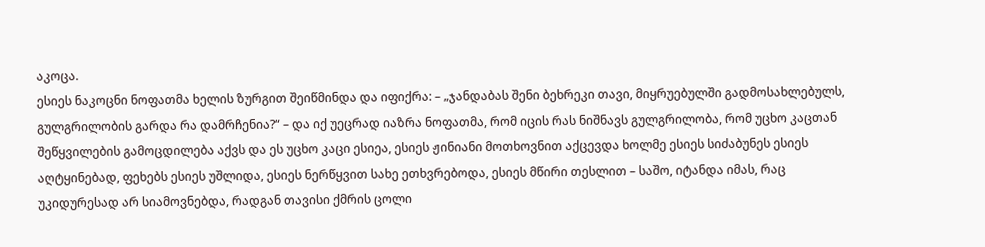აკოცა.
ესიეს ნაკოცნი ნოფათმა ხელის ზურგით შეიწმინდა და იფიქრა: – „ჯანდაბას შენი ბეხრეკი თავი, მიყრუებულში გადმოსახლებულს, გულგრილობის გარდა რა დამრჩენია?“ – და იქ უეცრად იაზრა ნოფათმა, რომ იცის რას ნიშნავს გულგრილობა, რომ უცხო კაცთან შეწყვილების გამოცდილება აქვს და ეს უცხო კაცი ესიეა, ესიეს ჟინიანი მოთხოვნით აქცევდა ხოლმე ესიეს სიძაბუნეს ესიეს აღტყინებად, ფეხებს ესიეს უშლიდა, ესიეს ნერწყვით სახე ეთხვრებოდა, ესიეს მწირი თესლით – საშო, იტანდა იმას, რაც უკიდურესად არ სიამოვნებდა, რადგან თავისი ქმრის ცოლი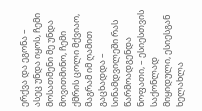ერქვა და ეგონა – ასეც უნდა იყოს, ჩემი მოსათმენი მე უნდა მოვითმინო, ჩემი ქმრის ცოლი მქვიაო, მაგრამ იმ ღამით გაცხადდა – სინამდვილეში რას წარმოადგენდა ნოფათი, – ესიესთვის საქონლად მიყიდული, ესიესგან ხელახლა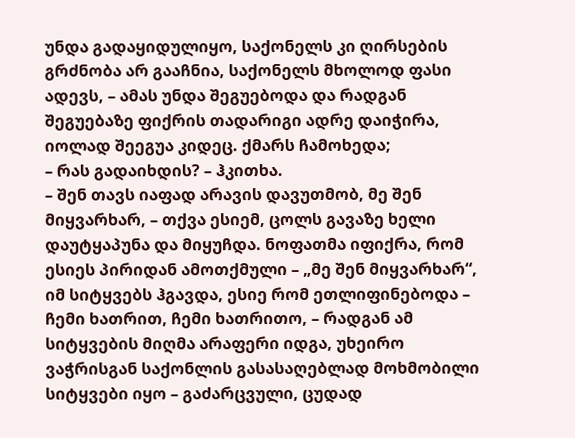უნდა გადაყიდულიყო, საქონელს კი ღირსების გრძნობა არ გააჩნია, საქონელს მხოლოდ ფასი ადევს, – ამას უნდა შეგუებოდა და რადგან შეგუებაზე ფიქრის თადარიგი ადრე დაიჭირა, იოლად შეეგუა კიდეც. ქმარს ჩამოხედა;
– რას გადაიხდის? – ჰკითხა.
– შენ თავს იაფად არავის დავუთმობ, მე შენ მიყვარხარ, – თქვა ესიემ, ცოლს გავაზე ხელი დაუტყაპუნა და მიყუჩდა. ნოფათმა იფიქრა, რომ ესიეს პირიდან ამოთქმული – „მე შენ მიყვარხარ“, იმ სიტყვებს ჰგავდა, ესიე რომ ეთლიფინებოდა – ჩემი ხათრით, ჩემი ხათრითო, – რადგან ამ სიტყვების მიღმა არაფერი იდგა, უხეირო ვაჭრისგან საქონლის გასასაღებლად მოხმობილი სიტყვები იყო – გაძარცვული, ცუდად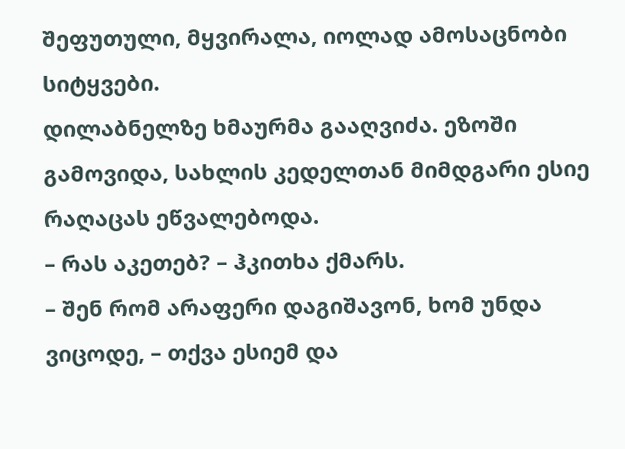შეფუთული, მყვირალა, იოლად ამოსაცნობი სიტყვები.
დილაბნელზე ხმაურმა გააღვიძა. ეზოში გამოვიდა, სახლის კედელთან მიმდგარი ესიე რაღაცას ეწვალებოდა.
– რას აკეთებ? – ჰკითხა ქმარს.
– შენ რომ არაფერი დაგიშავონ, ხომ უნდა ვიცოდე, – თქვა ესიემ და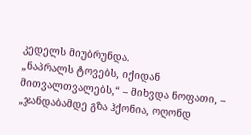კედელს მიუბრუნდა.
„ნაპრალს ტოვებს, იქიდან მითვალთვალებს,“ – მიხვდა ნოფათი, – „ჯანდაბამდე გზა ჰქონია, ოღონდ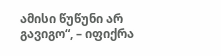ამისი წუწუნი არ გავიგო“, – იფიქრა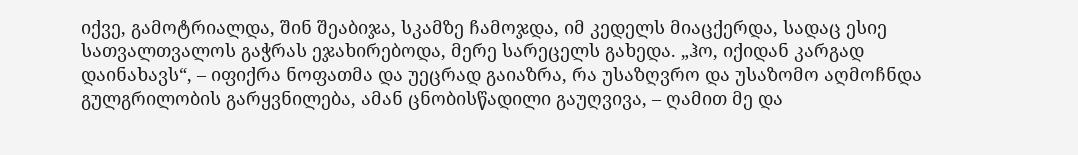იქვე, გამოტრიალდა, შინ შეაბიჯა, სკამზე ჩამოჯდა, იმ კედელს მიაცქერდა, სადაც ესიე სათვალთვალოს გაჭრას ეჯახირებოდა, მერე სარეცელს გახედა. „ჰო, იქიდან კარგად დაინახავს“, – იფიქრა ნოფათმა და უეცრად გაიაზრა, რა უსაზღვრო და უსაზომო აღმოჩნდა გულგრილობის გარყვნილება, ამან ცნობისწადილი გაუღვივა, – ღამით მე და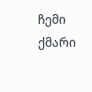ჩემი ქმარი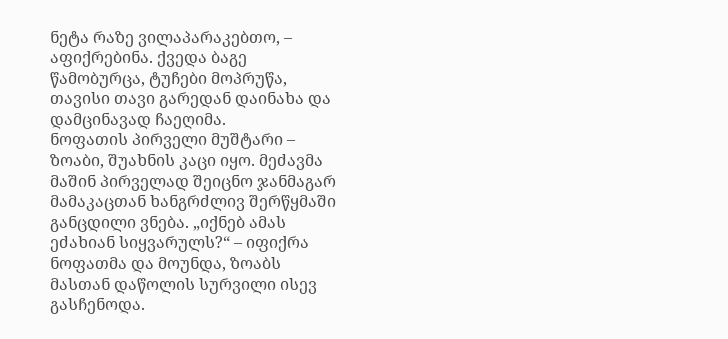ნეტა რაზე ვილაპარაკებთო, – აფიქრებინა. ქვედა ბაგე წამობურცა, ტუჩები მოპრუწა, თავისი თავი გარედან დაინახა და დამცინავად ჩაეღიმა.
ნოფათის პირველი მუშტარი – ზოაბი, შუახნის კაცი იყო. მეძავმა მაშინ პირველად შეიცნო ჯანმაგარ მამაკაცთან ხანგრძლივ შერწყმაში განცდილი ვნება. „იქნებ ამას ეძახიან სიყვარულს?“ – იფიქრა ნოფათმა და მოუნდა, ზოაბს მასთან დაწოლის სურვილი ისევ გასჩენოდა.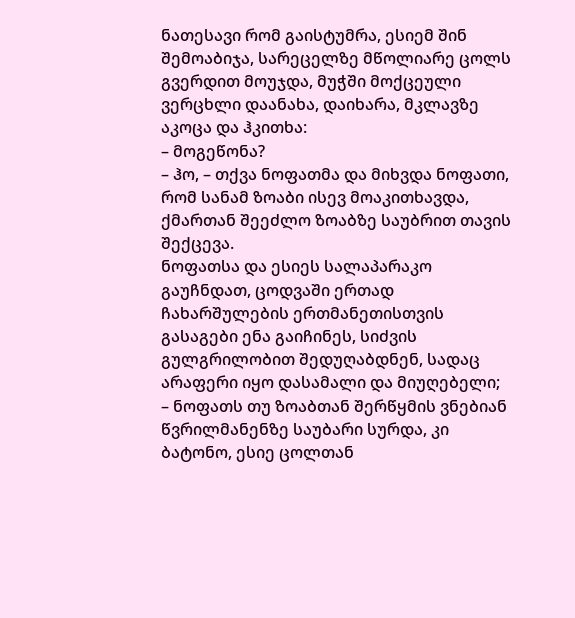ნათესავი რომ გაისტუმრა, ესიემ შინ შემოაბიჯა, სარეცელზე მწოლიარე ცოლს გვერდით მოუჯდა, მუჭში მოქცეული ვერცხლი დაანახა, დაიხარა, მკლავზე აკოცა და ჰკითხა:
– მოგეწონა?
– ჰო, – თქვა ნოფათმა და მიხვდა ნოფათი, რომ სანამ ზოაბი ისევ მოაკითხავდა, ქმართან შეეძლო ზოაბზე საუბრით თავის შექცევა.
ნოფათსა და ესიეს სალაპარაკო გაუჩნდათ, ცოდვაში ერთად ჩახარშულების ერთმანეთისთვის გასაგები ენა გაიჩინეს, სიძვის გულგრილობით შედუღაბდნენ, სადაც არაფერი იყო დასამალი და მიუღებელი; – ნოფათს თუ ზოაბთან შერწყმის ვნებიან წვრილმანენზე საუბარი სურდა, კი ბატონო, ესიე ცოლთან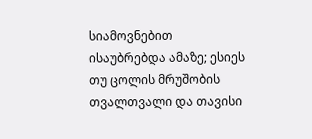სიამოვნებით ისაუბრებდა ამაზე; ესიეს თუ ცოლის მრუშობის თვალთვალი და თავისი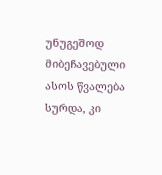უნუგეშოდ მიბეჩავებული ასოს წვალება სურდა, კი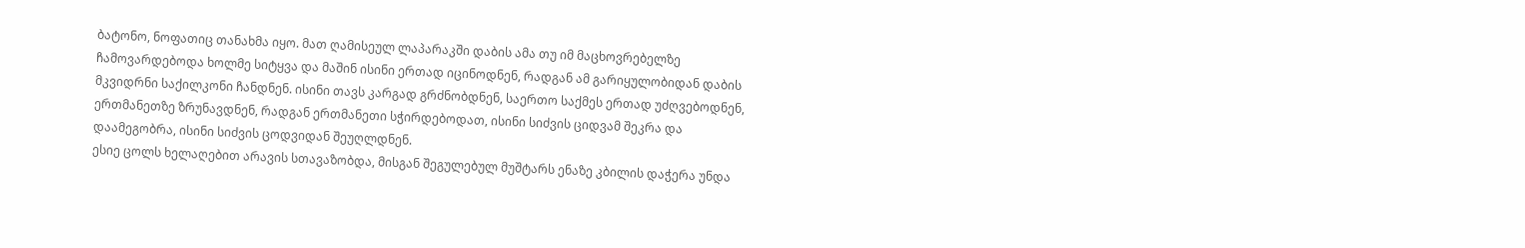ბატონო, ნოფათიც თანახმა იყო. მათ ღამისეულ ლაპარაკში დაბის ამა თუ იმ მაცხოვრებელზე ჩამოვარდებოდა ხოლმე სიტყვა და მაშინ ისინი ერთად იცინოდნენ, რადგან ამ გარიყულობიდან დაბის მკვიდრნი საქილკონი ჩანდნენ. ისინი თავს კარგად გრძნობდნენ, საერთო საქმეს ერთად უძღვებოდნენ, ერთმანეთზე ზრუნავდნენ, რადგან ერთმანეთი სჭირდებოდათ, ისინი სიძვის ციდვამ შეკრა და დაამეგობრა, ისინი სიძვის ცოდვიდან შეუღლდნენ.
ესიე ცოლს ხელაღებით არავის სთავაზობდა, მისგან შეგულებულ მუშტარს ენაზე კბილის დაჭერა უნდა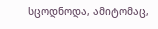სცოდნოდა, ამიტომაც,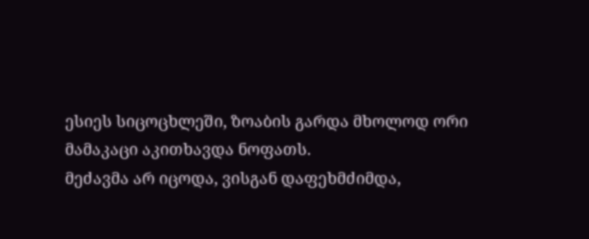ესიეს სიცოცხლეში, ზოაბის გარდა მხოლოდ ორი მამაკაცი აკითხავდა ნოფათს.
მეძავმა არ იცოდა, ვისგან დაფეხმძიმდა,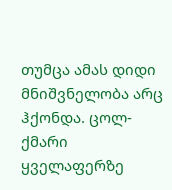თუმცა ამას დიდი მნიშვნელობა არც ჰქონდა. ცოლ-ქმარი ყველაფერზე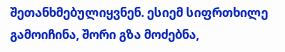შეთანხმებულიყვნენ. ესიემ სიფრთხილე გამოიჩინა, შორი გზა მოძებნა,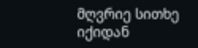მღვრიე სითხე იქიდან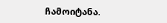ჩამოიტანა.